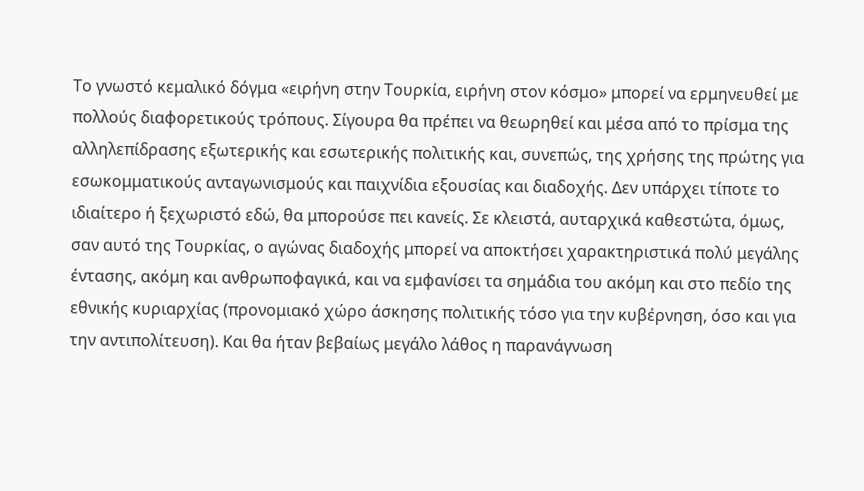Το γνωστό κεμαλικό δόγμα «ειρήνη στην Τουρκία, ειρήνη στον κόσμο» μπορεί να ερμηνευθεί με πολλούς διαφορετικούς τρόπους. Σίγουρα θα πρέπει να θεωρηθεί και μέσα από το πρίσμα της αλληλεπίδρασης εξωτερικής και εσωτερικής πολιτικής και, συνεπώς, της χρήσης της πρώτης για εσωκομματικούς ανταγωνισμούς και παιχνίδια εξουσίας και διαδοχής. Δεν υπάρχει τίποτε το ιδιαίτερο ή ξεχωριστό εδώ, θα μπορούσε πει κανείς. Σε κλειστά, αυταρχικά καθεστώτα, όμως, σαν αυτό της Τουρκίας, ο αγώνας διαδοχής μπορεί να αποκτήσει χαρακτηριστικά πολύ μεγάλης έντασης, ακόμη και ανθρωποφαγικά, και να εμφανίσει τα σημάδια του ακόμη και στο πεδίο της εθνικής κυριαρχίας (προνομιακό χώρο άσκησης πολιτικής τόσο για την κυβέρνηση, όσο και για την αντιπολίτευση). Και θα ήταν βεβαίως μεγάλο λάθος η παρανάγνωση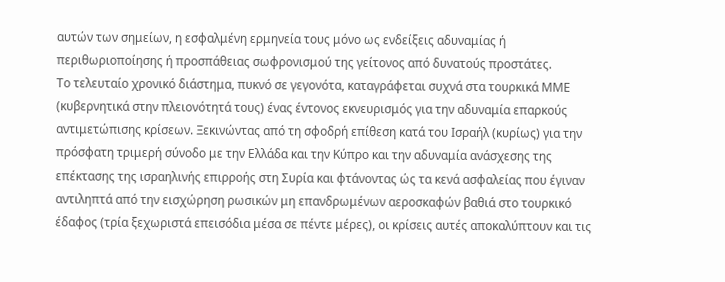αυτών των σημείων, η εσφαλμένη ερμηνεία τους μόνο ως ενδείξεις αδυναμίας ή περιθωριοποίησης ή προσπάθειας σωφρονισμού της γείτονος από δυνατούς προστάτες.
Το τελευταίο χρονικό διάστημα, πυκνό σε γεγονότα, καταγράφεται συχνά στα τουρκικά ΜΜΕ (κυβερνητικά στην πλειονότητά τους) ένας έντονος εκνευρισμός για την αδυναμία επαρκούς αντιμετώπισης κρίσεων. Ξεκινώντας από τη σφοδρή επίθεση κατά του Ισραήλ (κυρίως) για την πρόσφατη τριμερή σύνοδο με την Ελλάδα και την Κύπρο και την αδυναμία ανάσχεσης της επέκτασης της ισραηλινής επιρροής στη Συρία και φτάνοντας ώς τα κενά ασφαλείας που έγιναν αντιληπτά από την εισχώρηση ρωσικών μη επανδρωμένων αεροσκαφών βαθιά στο τουρκικό έδαφος (τρία ξεχωριστά επεισόδια μέσα σε πέντε μέρες), οι κρίσεις αυτές αποκαλύπτουν και τις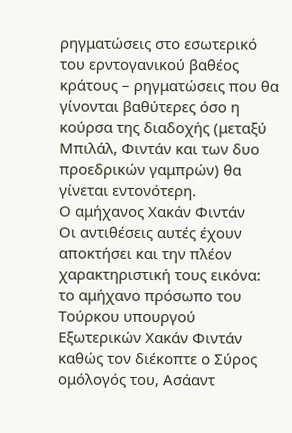ρηγματώσεις στο εσωτερικό του ερντογανικού βαθέος κράτους – ρηγματώσεις που θα γίνονται βαθύτερες όσο η κούρσα της διαδοχής (μεταξύ Μπιλάλ, Φιντάν και των δυο προεδρικών γαμπρών) θα γίνεται εντονότερη.
Ο αμήχανος Χακάν Φιντάν
Οι αντιθέσεις αυτές έχουν αποκτήσει και την πλέον χαρακτηριστική τους εικόνα: το αμήχανο πρόσωπο του Τούρκου υπουργού Εξωτερικών Χακάν Φιντάν καθώς τον διέκοπτε ο Σύρος ομόλογός του, Ασάαντ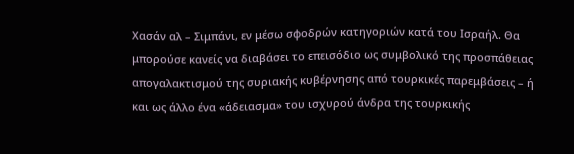Χασάν αλ – Σιμπάνι, εν μέσω σφοδρών κατηγοριών κατά του Ισραήλ. Θα μπορούσε κανείς να διαβάσει το επεισόδιο ως συμβολικό της προσπάθειας απογαλακτισμού της συριακής κυβέρνησης από τουρκικές παρεμβάσεις – ή και ως άλλο ένα «άδειασμα» του ισχυρού άνδρα της τουρκικής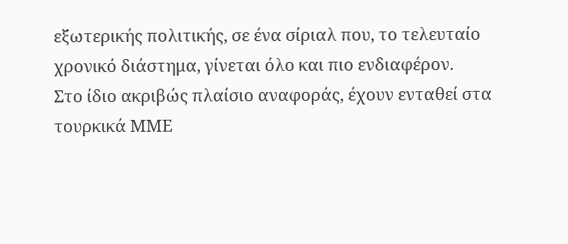εξωτερικής πολιτικής, σε ένα σίριαλ που, το τελευταίο χρονικό διάστημα, γίνεται όλο και πιο ενδιαφέρον.
Στο ίδιο ακριβώς πλαίσιο αναφοράς, έχουν ενταθεί στα τουρκικά ΜΜΕ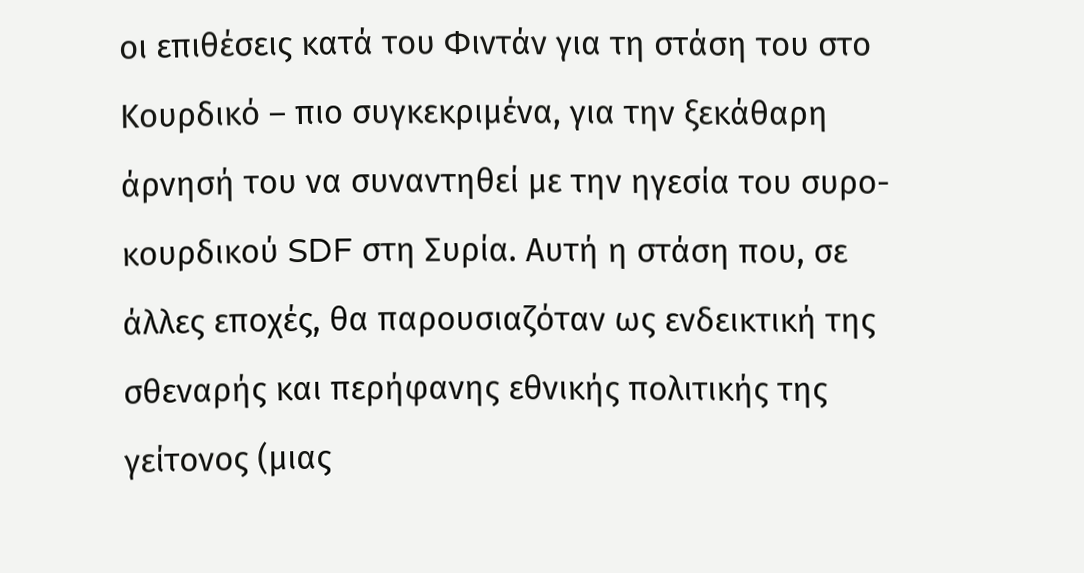οι επιθέσεις κατά του Φιντάν για τη στάση του στο Κουρδικό – πιο συγκεκριμένα, για την ξεκάθαρη άρνησή του να συναντηθεί με την ηγεσία του συρο-κουρδικού SDF στη Συρία. Αυτή η στάση που, σε άλλες εποχές, θα παρουσιαζόταν ως ενδεικτική της σθεναρής και περήφανης εθνικής πολιτικής της γείτονος (μιας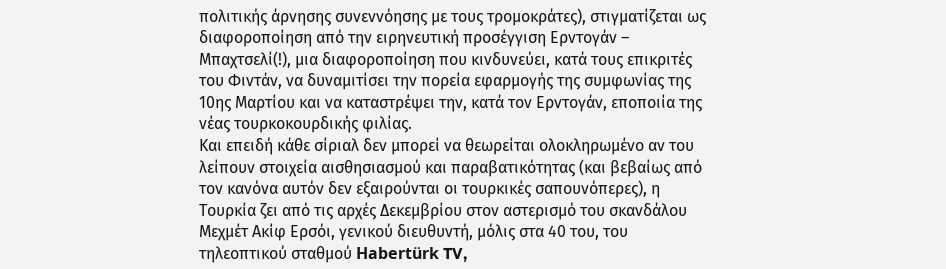πολιτικής άρνησης συνεννόησης με τους τρομοκράτες), στιγματίζεται ως διαφοροποίηση από την ειρηνευτική προσέγγιση Ερντογάν – Μπαχτσελί(!), μια διαφοροποίηση που κινδυνεύει, κατά τους επικριτές του Φιντάν, να δυναμιτίσει την πορεία εφαρμογής της συμφωνίας της 10ης Μαρτίου και να καταστρέψει την, κατά τον Ερντογάν, εποποιία της νέας τουρκοκουρδικής φιλίας.
Και επειδή κάθε σίριαλ δεν μπορεί να θεωρείται ολοκληρωμένο αν του λείπουν στοιχεία αισθησιασμού και παραβατικότητας (και βεβαίως από τον κανόνα αυτόν δεν εξαιρούνται οι τουρκικές σαπουνόπερες), η Τουρκία ζει από τις αρχές Δεκεμβρίου στον αστερισμό του σκανδάλου Μεχμέτ Ακίφ Ερσόι, γενικού διευθυντή, μόλις στα 40 του, του τηλεοπτικού σταθμού Habertürk TV,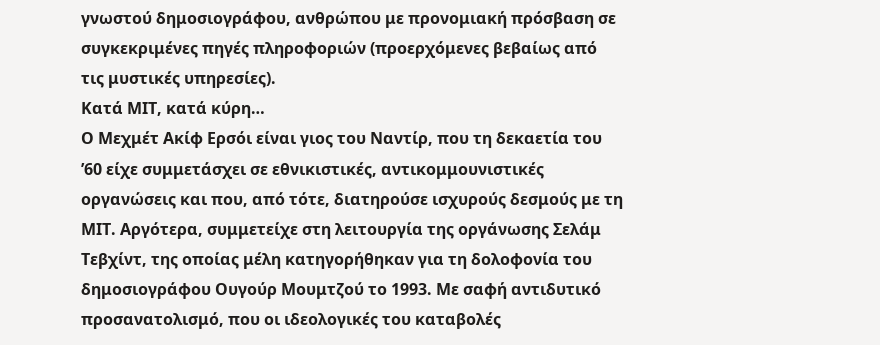γνωστού δημοσιογράφου, ανθρώπου με προνομιακή πρόσβαση σε συγκεκριμένες πηγές πληροφοριών (προερχόμενες βεβαίως από τις μυστικές υπηρεσίες).
Κατά ΜΙΤ, κατά κύρη…
Ο Μεχμέτ Ακίφ Ερσόι είναι γιος του Ναντίρ, που τη δεκαετία του ’60 είχε συμμετάσχει σε εθνικιστικές, αντικομμουνιστικές οργανώσεις και που, από τότε, διατηρούσε ισχυρούς δεσμούς με τη ΜΙΤ. Αργότερα, συμμετείχε στη λειτουργία της οργάνωσης Σελάμ Τεβχίντ, της οποίας μέλη κατηγορήθηκαν για τη δολοφονία του δημοσιογράφου Ουγούρ Μουμτζού το 1993. Με σαφή αντιδυτικό προσανατολισμό, που οι ιδεολογικές του καταβολές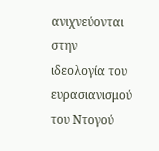ανιχνεύονται στην ιδεολογία του ευρασιανισμού του Ντογού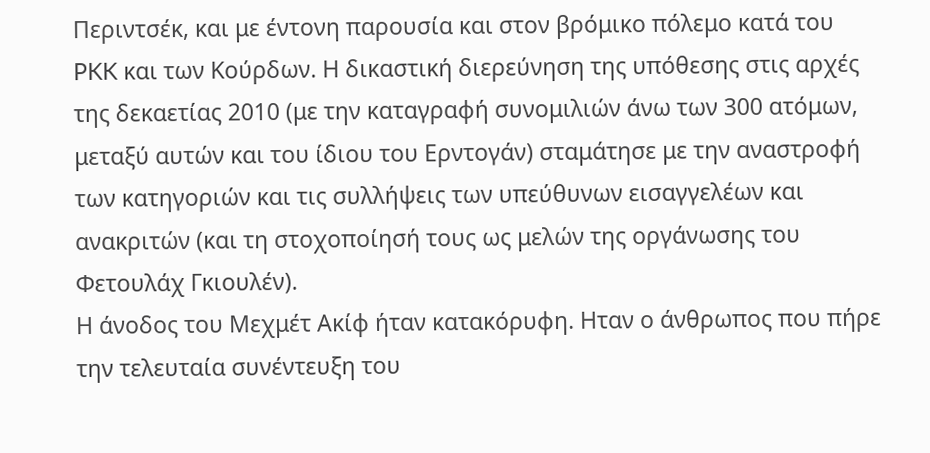Περιντσέκ, και με έντονη παρουσία και στον βρόμικο πόλεμο κατά του PKK και των Κούρδων. Η δικαστική διερεύνηση της υπόθεσης στις αρχές της δεκαετίας 2010 (με την καταγραφή συνομιλιών άνω των 300 ατόμων, μεταξύ αυτών και του ίδιου του Ερντογάν) σταμάτησε με την αναστροφή των κατηγοριών και τις συλλήψεις των υπεύθυνων εισαγγελέων και ανακριτών (και τη στοχοποίησή τους ως μελών της οργάνωσης του Φετουλάχ Γκιουλέν).
Η άνοδος του Μεχμέτ Ακίφ ήταν κατακόρυφη. Ηταν ο άνθρωπος που πήρε την τελευταία συνέντευξη του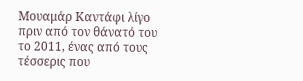Μουαμάρ Καντάφι λίγο πριν από τον θάνατό του το 2011, ένας από τους τέσσερις που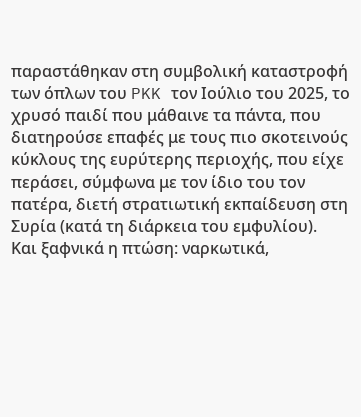παραστάθηκαν στη συμβολική καταστροφή των όπλων του PKK τον Ιούλιο του 2025, το χρυσό παιδί που μάθαινε τα πάντα, που διατηρούσε επαφές με τους πιο σκοτεινούς κύκλους της ευρύτερης περιοχής, που είχε περάσει, σύμφωνα με τον ίδιο του τον πατέρα, διετή στρατιωτική εκπαίδευση στη Συρία (κατά τη διάρκεια του εμφυλίου).
Και ξαφνικά η πτώση: ναρκωτικά,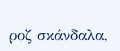ροζ σκάνδαλα,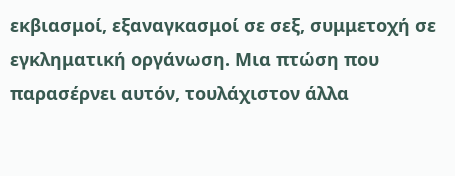εκβιασμοί, εξαναγκασμοί σε σεξ, συμμετοχή σε εγκληματική οργάνωση. Μια πτώση που παρασέρνει αυτόν, τουλάχιστον άλλα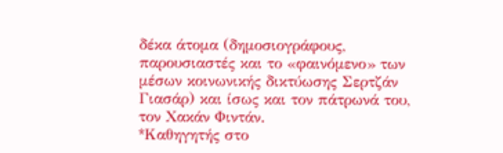δέκα άτομα (δημοσιογράφους, παρουσιαστές και το «φαινόμενο» των μέσων κοινωνικής δικτύωσης Σερτζάν Γιασάρ) και ίσως και τον πάτρωνά του, τον Χακάν Φιντάν.
*Kαθηγητής στο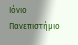Ιόνιο Πανεπιστήμιο